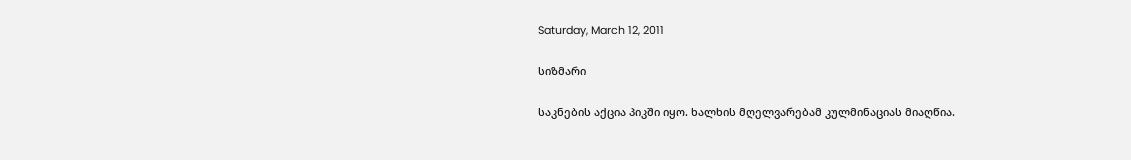Saturday, March 12, 2011

სიზმარი

საკნების აქცია პიკში იყო. ხალხის მღელვარებამ კულმინაციას მიაღწია.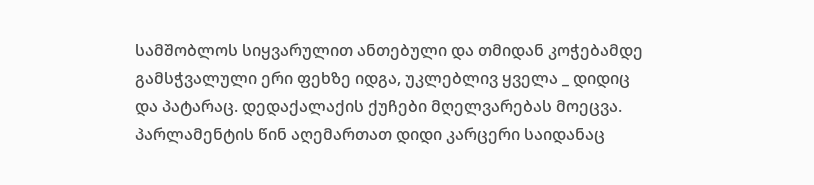სამშობლოს სიყვარულით ანთებული და თმიდან კოჭებამდე გამსჭვალული ერი ფეხზე იდგა, უკლებლივ ყველა _ დიდიც და პატარაც. დედაქალაქის ქუჩები მღელვარებას მოეცვა. პარლამენტის წინ აღემართათ დიდი კარცერი საიდანაც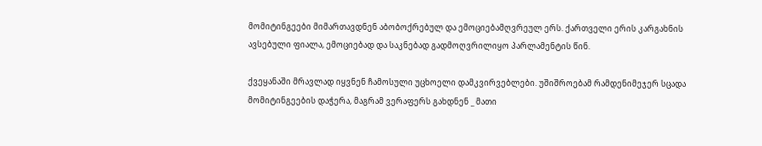მომიტინგეები მიმართავდნენ აბობოქრებულ და ემოციებამღვრეულ ერს. ქართველი ერის კარგახნის ავსებული ფიალა, ემოციებად და საკნებად გადმოღვრილიყო პარლამენტის წინ.

ქვეყანაში მრავლად იყვნენ ჩამოსული უცხოელი დამკვირვებლები. უშიშროებამ რამდენიმეჯერ სცადა მომიტინგეების დაჭერა, მაგრამ ვერაფერს გახდნენ _ მათი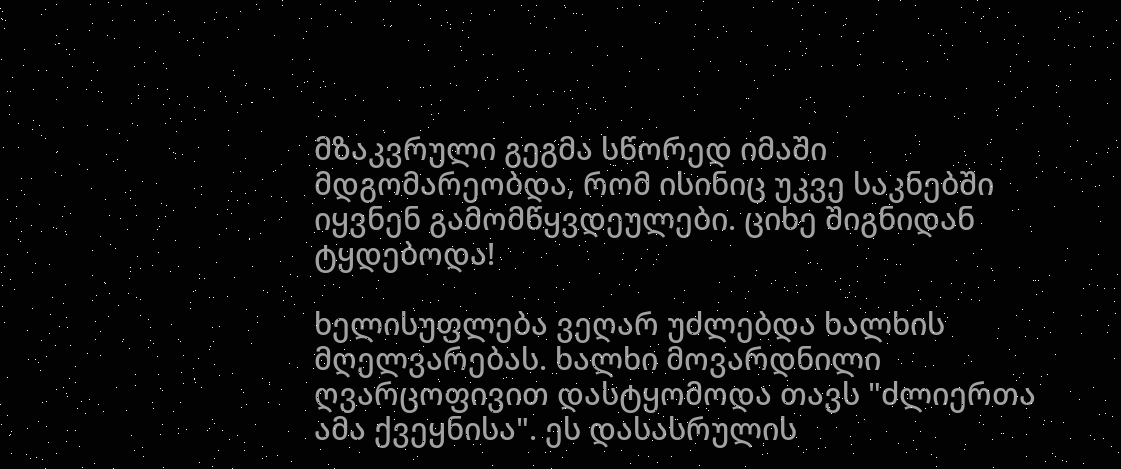მზაკვრული გეგმა სწორედ იმაში მდგომარეობდა, რომ ისინიც უკვე საკნებში იყვნენ გამომწყვდეულები. ციხე შიგნიდან ტყდებოდა!

ხელისუფლება ვეღარ უძლებდა ხალხის მღელვარებას. ხალხი მოვარდნილი ღვარცოფივით დასტყომოდა თავს "ძლიერთა ამა ქვეყნისა". ეს დასასრულის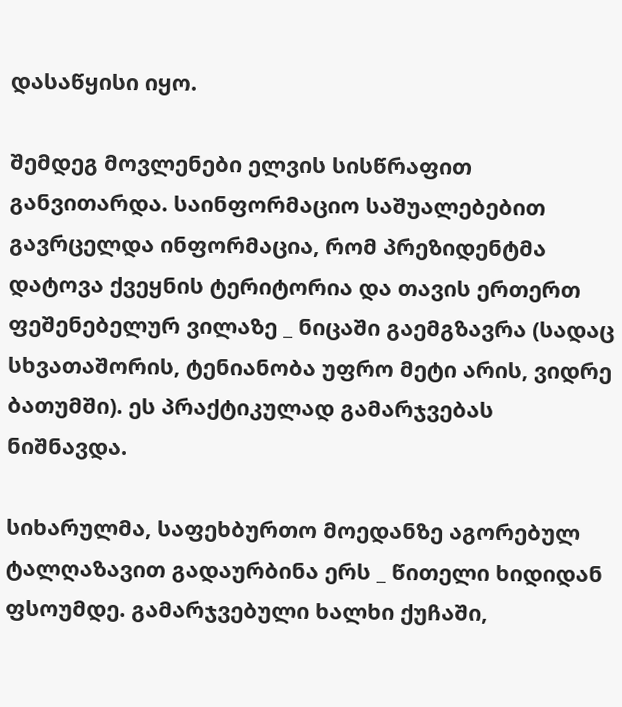დასაწყისი იყო.

შემდეგ მოვლენები ელვის სისწრაფით განვითარდა. საინფორმაციო საშუალებებით გავრცელდა ინფორმაცია, რომ პრეზიდენტმა დატოვა ქვეყნის ტერიტორია და თავის ერთერთ ფეშენებელურ ვილაზე _ ნიცაში გაემგზავრა (სადაც სხვათაშორის, ტენიანობა უფრო მეტი არის, ვიდრე ბათუმში). ეს პრაქტიკულად გამარჯვებას ნიშნავდა.

სიხარულმა, საფეხბურთო მოედანზე აგორებულ ტალღაზავით გადაურბინა ერს _ წითელი ხიდიდან ფსოუმდე. გამარჯვებული ხალხი ქუჩაში,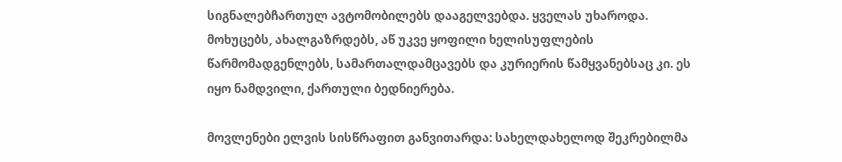სიგნალებჩართულ ავტომობილებს დააგელვებდა. ყველას უხაროდა. მოხუცებს, ახალგაზრდებს, აწ უკვე ყოფილი ხელისუფლების წარმომადგენლებს, სამართალდამცავებს და კურიერის წამყვანებსაც კი. ეს იყო ნამდვილი, ქართული ბედნიერება.

მოვლენები ელვის სისწრაფით განვითარდა: სახელდახელოდ შეკრებილმა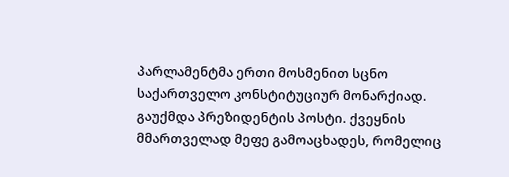პარლამენტმა ერთი მოსმენით სცნო საქართველო კონსტიტუციურ მონარქიად. გაუქმდა პრეზიდენტის პოსტი. ქვეყნის მმართველად მეფე გამოაცხადეს, რომელიც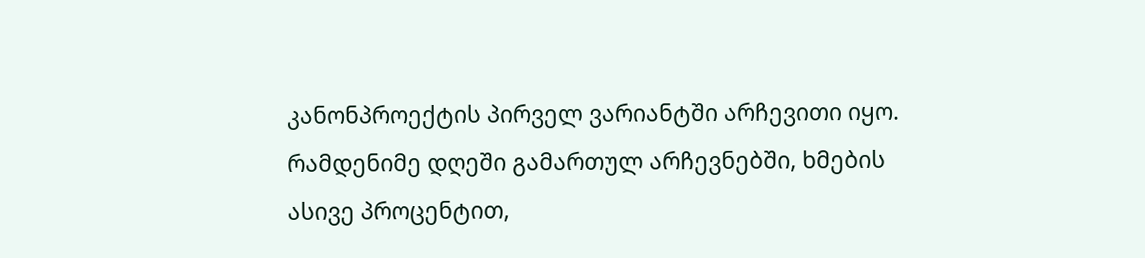კანონპროექტის პირველ ვარიანტში არჩევითი იყო. რამდენიმე დღეში გამართულ არჩევნებში, ხმების ასივე პროცენტით,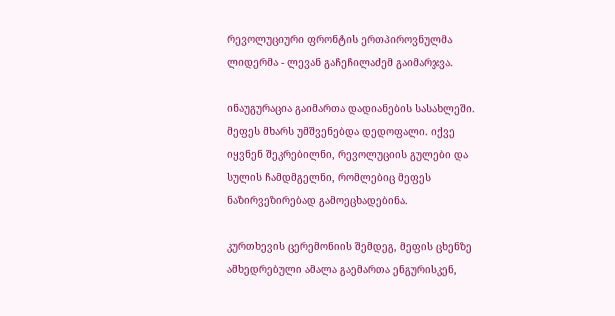რევოლუციური ფრონტის ერთპიროვნულმა ლიდერმა - ლევან გაჩეჩილაძემ გაიმარჯვა.

ინაუგურაცია გაიმართა დადიანების სასახლეში. მეფეს მხარს უმშვენებდა დედოფალი. იქვე იყვნენ შეკრებილნი, რევოლუციის გულები და სულის ჩამდმგელნი, რომლებიც მეფეს ნაზირვეზირებად გამოეცხადებინა.

კურთხევის ცერემონიის შემდეგ, მეფის ცხენზე ამხედრებული ამალა გაემართა ენგურისკენ,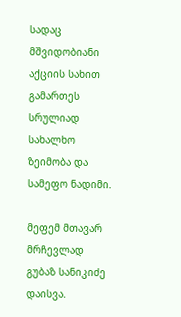სადაც მშვიდობიანი აქციის სახით გამართეს სრულიად სახალხო ზეიმობა და სამეფო ნადიმი.

მეფემ მთავარ მრჩევლად გუბაზ სანიკიძე დაისვა.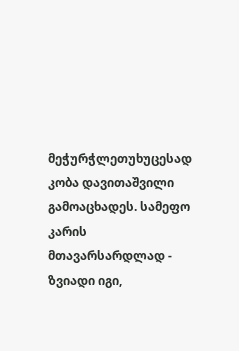მეჭურჭლეთუხუცესად კობა დავითაშვილი გამოაცხადეს. სამეფო კარის მთავარსარდლად - ზვიადი იგი,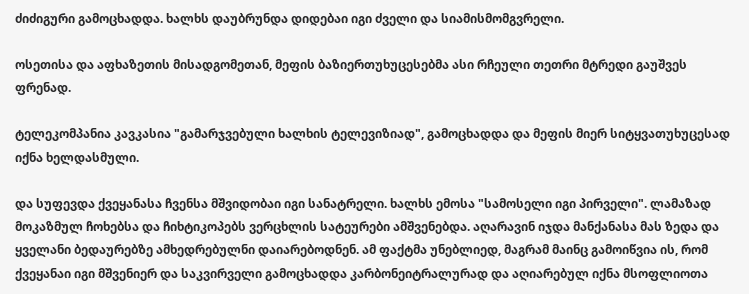ძიძიგური გამოცხადდა. ხალხს დაუბრუნდა დიდებაი იგი ძველი და სიამისმომგვრელი.

ოსეთისა და აფხაზეთის მისადგომეთან, მეფის ბაზიერთუხუცესებმა ასი რჩეული თეთრი მტრედი გაუშვეს ფრენად.

ტელეკომპანია კავკასია "გამარჯვებული ხალხის ტელევიზიად", გამოცხადდა და მეფის მიერ სიტყვათუხუცესად იქნა ხელდასმული.

და სუფევდა ქვეყანასა ჩვენსა მშვიდობაი იგი სანატრელი. ხალხს ემოსა "სამოსელი იგი პირველი". ლამაზად მოკაზმულ ჩოხებსა და ჩიხტიკოპებს ვერცხლის სატეურები ამშვენებდა. აღარავინ იჯდა მანქანასა მას ზედა და ყველანი ბედაურებზე ამხედრებულნი დაიარებოდნენ. ამ ფაქტმა უნებლიედ, მაგრამ მაინც გამოიწვია ის, რომ ქვეყანაი იგი მშვენიერ და საკვირველი გამოცხადდა კარბონეიტრალურად და აღიარებულ იქნა მსოფლიოთა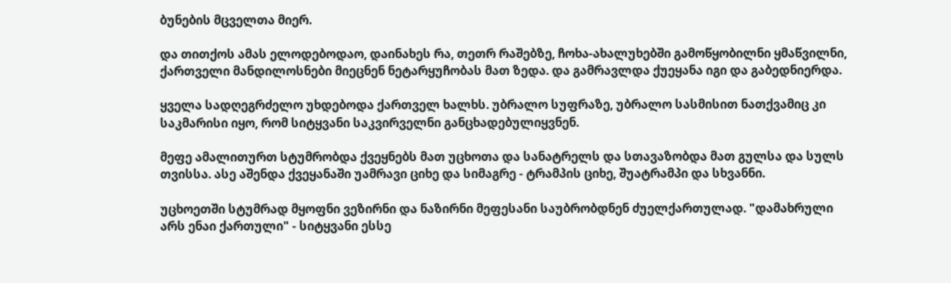ბუნების მცველთა მიერ.

და თითქოს ამას ელოდებოდაო, დაინახეს რა, თეთრ რაშებზე, ჩოხა-ახალუხებში გამოწყობილნი ყმაწვილნი, ქართველი მანდილოსნები მიეცნენ ნეტარყუჩობას მათ ზედა. და გამრავლდა ქუეყანა იგი და გაბედნიერდა.

ყველა სადღეგრძელო უხდებოდა ქართველ ხალხს. უბრალო სუფრაზე, უბრალო სასმისით ნათქვამიც კი საკმარისი იყო, რომ სიტყვანი საკვირველნი განცხადებულიყვნენ.

მეფე ამალითურთ სტუმრობდა ქვეყნებს მათ უცხოთა და სანატრელს და სთავაზობდა მათ გულსა და სულს თვისსა. ასე აშენდა ქვეყანაში უამრავი ციხე და სიმაგრე - ტრამპის ციხე, შუატრამპი და სხვანნი.

უცხოეთში სტუმრად მყოფნი ვეზირნი და ნაზირნი მეფესანი საუბრობდნენ ძუელქართულად. "დამახრული არს ენაი ქართული" - სიტყვანი ესსე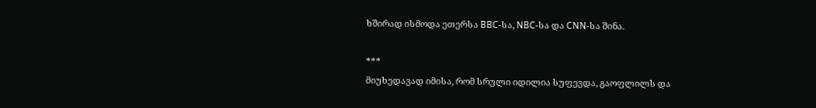ხშირად ისმოდა ეთერსა BBC-სა, NBC-სა და CNN-სა შინა.

***
მიუხედავად იმისა, რომ სრული იდილია სუფევდა, გაოფლილს და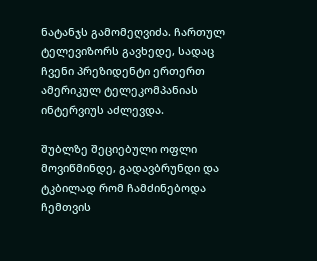ნატანჯს გამომეღვიძა. ჩართულ ტელევიზორს გავხედე, სადაც ჩვენი პრეზიდენტი ერთერთ ამერიკულ ტელეკომპანიას ინტერვიუს აძლევდა.

შუბლზე შეციებული ოფლი მოვიწმინდე, გადავბრუნდი და ტკბილად რომ ჩამძინებოდა ჩემთვის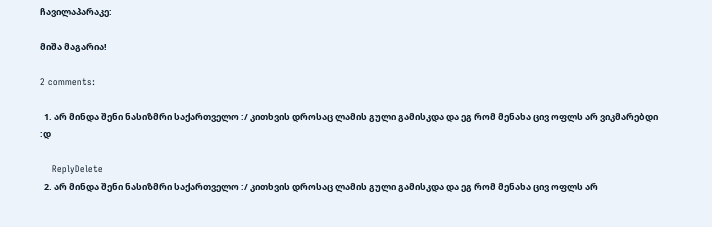ჩავილაპარაკე:

მიშა მაგარია!

2 comments:

  1. არ მინდა შენი ნასიზმრი საქართველო :/ კითხვის დროსაც ლამის გული გამისკდა და ეგ რომ მენახა ცივ ოფლს არ ვიკმარებდი :დ

    ReplyDelete
  2. არ მინდა შენი ნასიზმრი საქართველო :/ კითხვის დროსაც ლამის გული გამისკდა და ეგ რომ მენახა ცივ ოფლს არ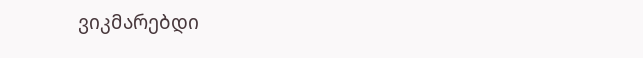ვიკმარებდი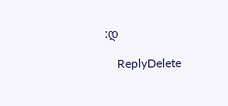:დ

    ReplyDelete